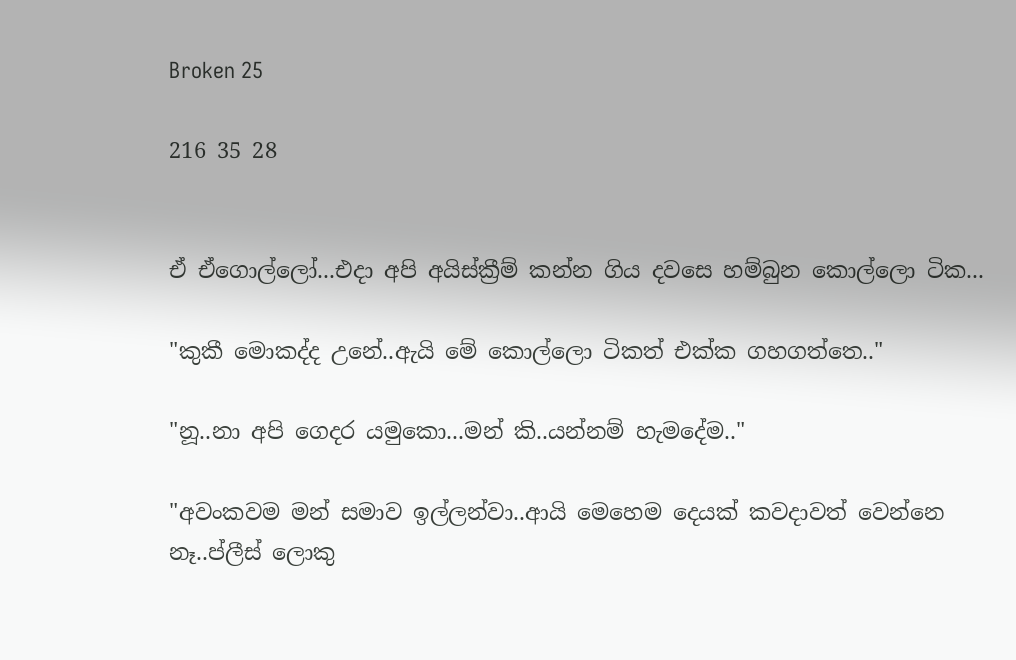Broken 25

216 35 28


ඒ ඒගොල්ලෝ...එදා අපි අයිස්ක්‍රීම් කන්න ගිය දවසෙ හම්බුන කොල්ලො ටික...

"කුකී මොකද්ද උනේ..ඇයි මේ කොල්ලො ටිකත් එක්ක ගහගත්තෙ.."

"නූ..නා අපි ගෙදර යමුකො...මන් කි..යන්නම් හැමදේම.."

"අවංකවම මන් සමාව ඉල්ලන්වා..ආයි මෙහෙම දෙයක් කවදාවත් වෙන්නෙ නෑ..ප්ලීස් ලොකු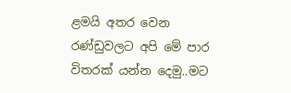ළමයි අතර වෙන රණ්ඩුවලට අපි මේ පාර විතරක් යන්න දෙමු..මට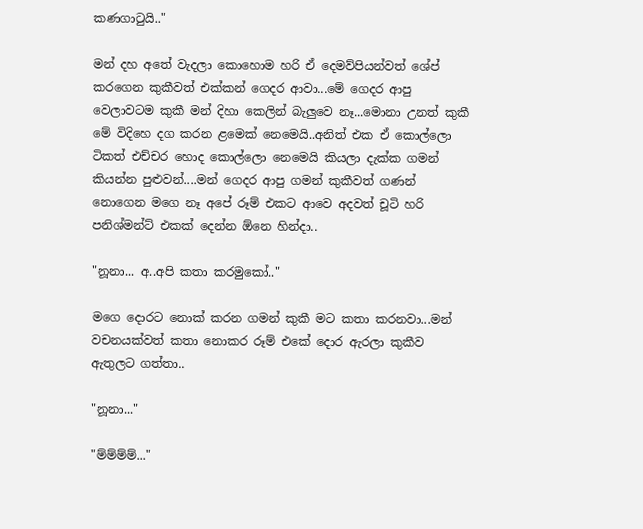කණගාටුයි.."

මන් දහ අතේ වැදලා කොහොම හරි ඒ දෙමව්පියන්වත් ශේප් කරගෙන කුකීවත් එක්කන් ගෙදර ආවා...මේ ගෙදර ආපු වෙලාවටම කුකී මන් දිහා කෙලින් බැලුවෙ නෑ...මොනා උනත් කුකී මේ විදිහෙ දග කරන ළමෙක් නෙමෙයි..අනිත් එක ඒ කොල්ලො ටිකත් එච්චර හොද කොල්ලො නෙමෙයි කියලා දැක්ක ගමන් කියන්න පුළුවන්....මන් ගෙදර ආපු ගමන් කුකීවත් ගණන් නොගෙන මගෙ නෑ අපේ රූම් එකට ආවෙ අදවත් චූටි හරි පනිශ්මන්ට් එකක් දෙන්න ඕනෙ හින්දා..

"නූනා... අ..අපි කතා කරමුකෝ.."

මගෙ දොරට නොක් කරන ගමන් කුකී මට කතා කරනවා...මන් වචනයක්වත් කතා නොකර රූම් එකේ දොර ඇරලා කුකීව ඇතුලට ගත්තා..

"නූනා..."

"ම්ම්ම්ම්..."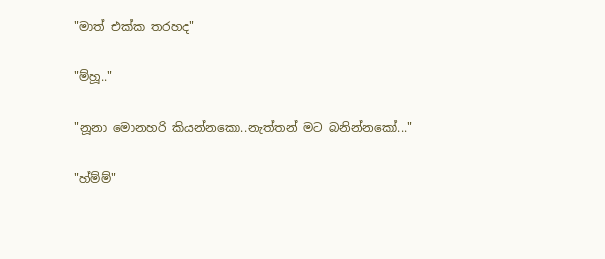"මාත් එක්ක තරහද"

"ම්හූ.."

"නූනා මොනහරි කියන්නකො..නැත්තන් මට බනින්නකෝ..."

"හ්ම්ම්"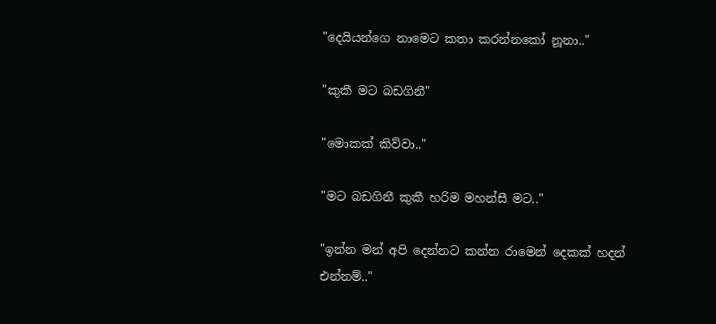"දෙයියන්ගෙ නාමෙට කතා කරන්නකෝ නූනා.."

"කුකී මට බඩගිනී"

"මොකක් කිව්වා.."

"මට බඩගිනී කුකී හරිම මහන්සී මට.."

"ඉන්න මන් අපි දෙන්නට කන්න රාමෙන් දෙකක් හදන් එන්නම්.."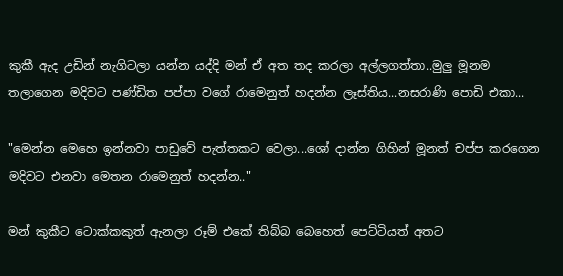කුකී ඇද උඩින් නැගිටලා යන්න යද්දි මන් ඒ අත තද කරලා අල්ලගත්තා..මුලු මූනම තලාගෙන මදිවට පණ්ඩිත පප්පා වගේ රාමෙනුත් හදන්න ලෑස්තිය...නසරාණි පොඩි එකා...

"මෙන්න මෙහෙ ඉන්නවා පාඩුවේ පැත්තකට වෙලා...ශෝ දාන්න ගිහින් මූනත් චප්ප කරගෙන මදිවට එනවා මෙතන රාමෙනුත් හදන්න.."

මන් කුකීට ටොක්කකුත් ඇනලා රූම් එකේ තිබ්බ බෙහෙත් පෙට්ටියත් අතට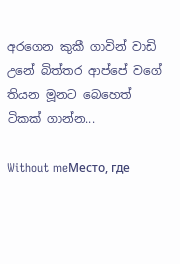අරගෙන කුකී ගාවින් වාඩි උනේ බිත්තර ආප්පේ වගේ තියන මූනට බෙහෙත් ටිකක් ගාන්න...

Without meМесто, где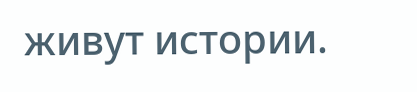живут истории.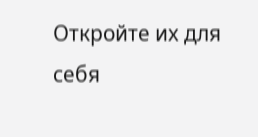Откройте их для себя